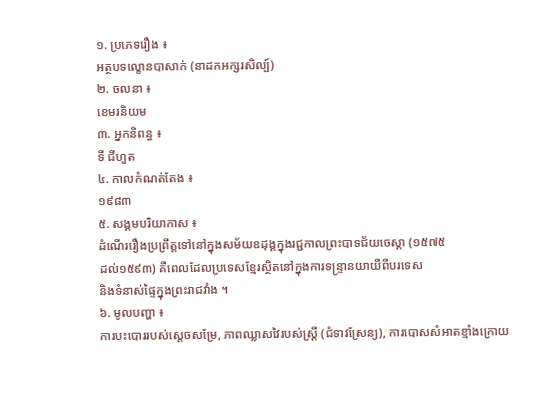១. ប្រភេទរឿង ៖
អត្ថបទល្ខោនបាសាក់ (នាដកអក្សរសិល្ប៍)
២. ចលនា ៖
ខេមរនិយម
៣. អ្នកនិពន្ធ ៖
ទី ជីហួត
៤. កាលកំណត់តែង ៖
១៩៨៣
៥. សង្គមបរិយាកាស ៖
ដំណើររឿងប្រព្រឹត្តទៅនៅក្នុងសម័យឧដុង្គក្នុងរជ្ជកាលព្រះបាទជ័យចេស្តា (១៥៧៥
ដល់១៥៩៣) គឺពេលដែលប្រទេសខ្មែរស្ថិតនៅក្នុងការទន្រ្ទានយាយីពីបរទេស
និងទំនាស់ផ្ទៃក្នុងព្រះរាជវាំង ។
៦. មូលបញ្ហា ៖
ការបះបោររបស់ស្តេចសម្រែ, ភាពឈ្លាសវៃរបស់ស្រ្តី (ជំទាវស្រែន្យ), ការបោសសំអាតខ្មាំងក្រោយ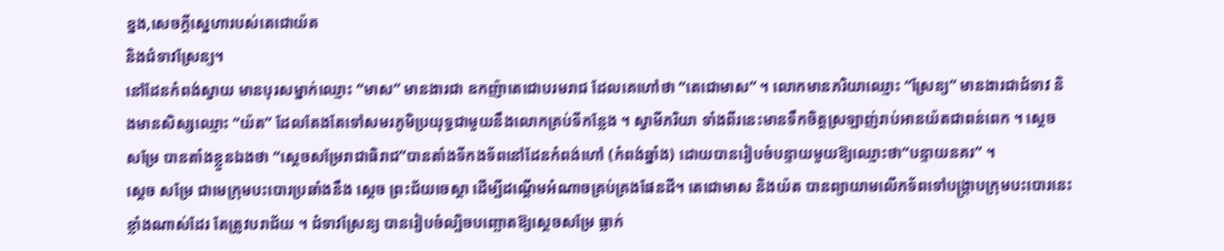ខ្នង,សេចក្តីស្នេហារបស់តេជោយ៉ត
និងជំទាវស្រែន្យ។
នៅដែនកំពង់ស្វាយ មានបុរសម្នាក់ឈ្មោះ “មាស” មានងារជា ឧកញ៉ាតេជោបរមរាជ ដែលគេហៅថា “តេជោមាស” ។ លោកមានភរិយាឈ្មោះ “ស្រែន្យ” មានងារជាជំទាវ និងមានសិស្សឈ្មោះ “យ៉ត” ដែលតែងតែទៅសមរភូមិប្រយុទ្ធជាមួយនឹងលោកគ្រប់ទីកន្លែង ។ ស្វាមីភរិយា ទាំងពីរនេះមានទឹកចិត្តស្រឡាញ់រាប់អានយ៉តជាពន់ពេក ។ ស្តេច សម្រែ បានតាំងខ្លួនឯងថា “សេ្តចសម្រែរាជាធិរាជ”បានតាំងទីកងទ័ពនៅដែនកំពង់ហៅ (កំពង់ឆ្នាំង) ដោយបានរៀបចំបន្ទាយមួយឱ្យឈ្មោះថា“បន្ទាយនគរ” ។
ស្តេច សម្រែ ជាមេក្រុមបះបោរប្រឆាំងនឹង ស្តេច ព្រះជ័យចេស្តា ដើម្បីដណ្តើមអំណាចគ្រប់គ្រងផែនដី។ តេជោមាស និងយ៉ត បានព្យាយាមលើកទ័ពទៅបង្ក្រាបក្រុមបះបោរនេះខ្លាំងណាស់ដែរ តែត្រូវបរាជ័យ ។ ជំទាវស្រែន្យ បានរៀបចំល្បិចបញ្ឆោតឱ្យស្តេចសម្រែ ធ្លាក់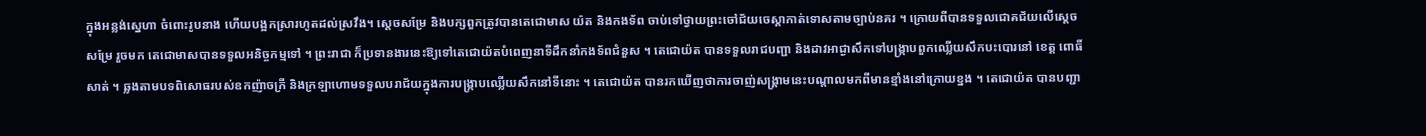ក្នុងអន្លង់ស្នេហា ចំពោះរូបនាង ហើយបង្អកស្រារហូតដល់ស្រវឹង។ ស្តេចសម្រែ និងបក្សពួកត្រូវបានតេជោមាស យ៉ត និងកងទ័ព ចាប់ទៅថ្វាយព្រះចៅជ័យចេស្តាកាត់ទោសតាមច្បាប់នគរ ។ ក្រោយពីបានទទួលជោគជ័យលើស្តេច សម្រែ រួចមក តេជោមាសបានទទួលអនិច្ចកម្មទៅ ។ ព្រះរាជា ក៏ប្រទានងារនេះឱ្យទៅតេជោយ៉តបំពេញនាទីដឹកនាំកងទ័ពជំនួស ។ តេជោយ៉ត បានទទួលរាជបញ្ជា និងដាវអាជ្ងាសឹកទៅបង្ក្រាបពួកឈ្លើយសឹកបះបោរនៅ ខេត្ត ពោធិ៍សាត់ ។ ឆ្លងតាមបទពិសោធរបស់ឧកញ៉ាចក្រី និងក្រឡាហោមទទួលបរាជ័យក្នុងការបង្ក្រាបឈ្លើយសឹកនៅទីនោះ ។ តេជោយ៉ត បានរកឃើញថាការចាញ់សង្គ្រាមនេះបណ្តាលមកពីមានខ្មាំងនៅក្រោយខ្នង ។ តេជោយ៉ត បានបញ្ជា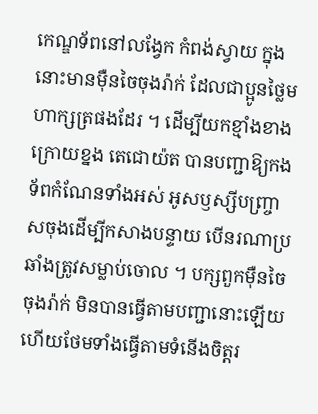កេណ្ឌទ័ពនៅលង្វែក កំពង់ស្វាយ ក្នុងនោះមានម៉ឺនចៃចុងរ៉ាក់ ដែលជាប្អូនថ្លៃមហាក្សត្រផងដែរ ។ ដើម្បីយកខ្មាំងខាងក្រោយខ្នង តេជោយ៉ត បានបញ្ជាឱ្យកងទ័ពកំណែនទាំងអស់ អូសឫស្សីបញ្ច្រាសចុងដើម្បីកសាងបន្ទាយ បើនរណាប្រឆាំងត្រូវសម្លាប់ចោល ។ បក្សពួកម៉ឺនចៃចុងរ៉ាក់ មិនបានធ្វើតាមបញ្ជានោះឡើយ ហើយថែមទាំងធ្វើតាមទំនើងចិត្តរ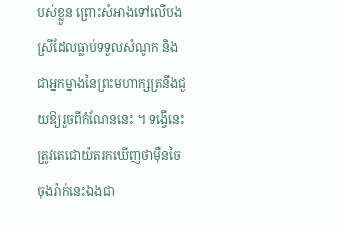បស់ខ្លួន ព្រោះសំអាងទៅលើបងស្រីដែលធ្លាប់ទទួលសំណូក និងជាអ្នកម្នាងនៃព្រះមហាក្សត្រនឹងជួយឱ្យរួចពីកំណែននេះ ។ ទង្វើនេះ ត្រូវតេជោយ៉តរកឃើញថាម៉ឺនចៃចុងរ៉ាក់នេះឯងជា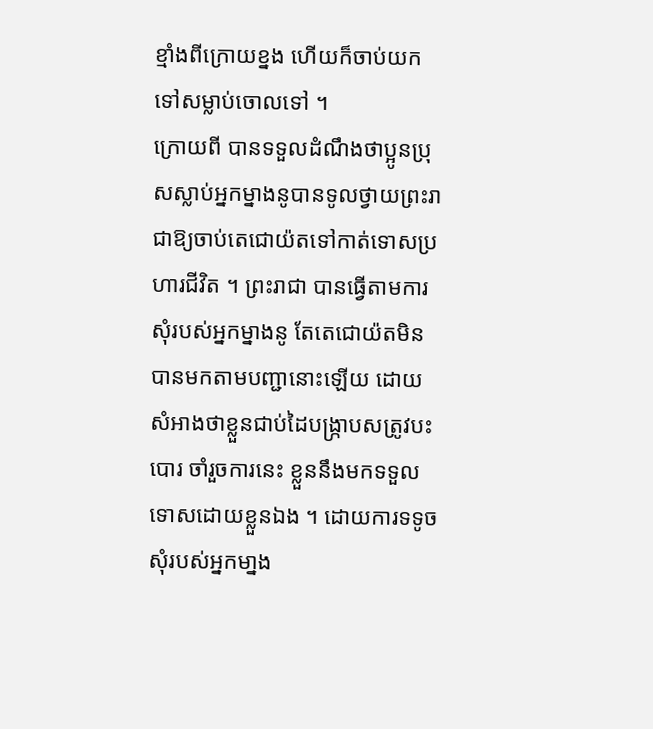ខ្មាំងពីក្រោយខ្នង ហើយក៏ចាប់យកទៅសម្លាប់ចោលទៅ ។
ក្រោយពី បានទទួលដំណឹងថាប្អូនប្រុសស្លាប់អ្នកម្នាងនូបានទូលថ្វាយព្រះរាជាឱ្យចាប់តេជោយ៉តទៅកាត់ទោសប្រហារជីវិត ។ ព្រះរាជា បានធ្វើតាមការសុំរបស់អ្នកម្នាងនូ តែតេជោយ៉តមិនបានមកតាមបញ្ជានោះឡើយ ដោយសំអាងថាខ្លួនជាប់ដៃបង្ក្រាបសត្រូវបះបោរ ចាំរួចការនេះ ខ្លួននឹងមកទទួលទោសដោយខ្លួនឯង ។ ដោយការទទូចសុំរបស់អ្នកមា្នង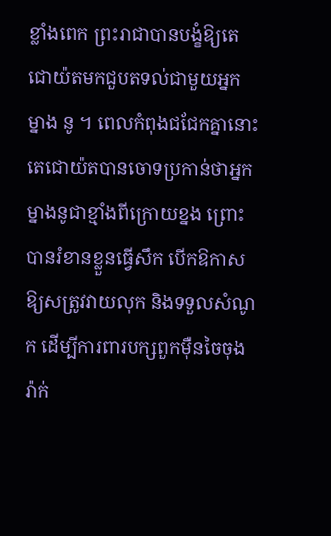ខ្លាំងពេក ព្រះរាជាបានបង្ខំឱ្យតេជោយ៉តមកជួបតទល់ជាមួយអ្នក ម្នាង នូ ។ ពេលកំពុងជជែកគ្នានោះ តេជោយ៉តបានចោទប្រកាន់ថាអ្នកម្នាងនូជាខ្មាំងពីក្រោយខ្នង ព្រោះបានរំខានខ្លួនធ្វើសឹក បើកឱកាសឱ្យសត្រូវវាយលុក និងទទួលសំណូក ដើម្បីការពារបក្សពួកម៉ឺនចៃចុងរ៉ាក់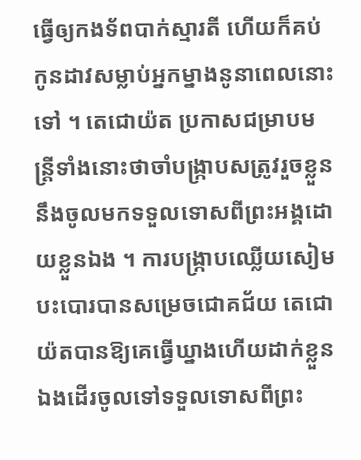ធ្វើឲ្យកងទ័ពបាក់ស្មារតី ហើយក៏គប់កូនដាវសម្លាប់អ្នកម្នាងនូនាពេលនោះទៅ ។ តេជោយ៉ត ប្រកាសជម្រាបមន្ត្រីទាំងនោះថាចាំបង្ក្រាបសត្រូវរួចខ្លួននឹងចូលមកទទួលទោសពីព្រះអង្គដោយខ្លួនឯង ។ ការបង្ក្រាបឈ្លើយសៀមបះបោរបានសម្រេចជោគជ័យ តេជោយ៉តបានឱ្យគេធ្វើឃ្នាងហើយដាក់ខ្លួនឯងដើរចូលទៅទទួលទោសពីព្រះ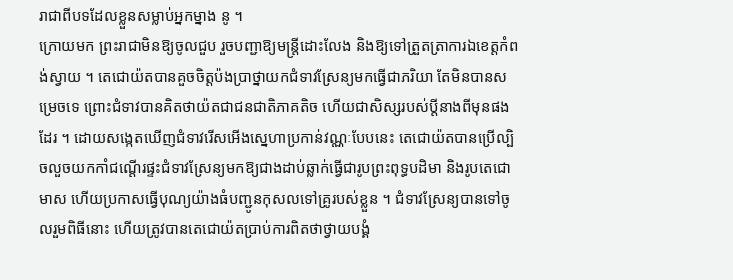រាជាពីបទដែលខ្លួនសម្លាប់អ្នកម្នាង នូ ។
ក្រោយមក ព្រះរាជាមិនឱ្យចូលជួប រួចបញ្ជាឱ្យមន្ត្រីដោះលែង និងឱ្យទៅត្រួតត្រាការឯខេត្តកំពង់ស្វាយ ។ តេជោយ៉តបានគួចចិត្តប៉ងប្រាថ្នាយកជំទាវស្រែន្យមកធ្វើជាភរិយា តែមិនបានសម្រេចទេ ព្រោះជំទាវបានគិតថាយ៉តជាជនជាតិភាគតិច ហើយជាសិស្សរបស់ប្តីនាងពីមុនផងដែរ ។ ដោយសង្កេតឃើញជំទាវរើសអើងស្នេហាប្រកាន់វណ្ណៈបែបនេះ តេជោយ៉តបានប្រើល្បិចលួចយកកាំជណ្តើរផ្ទះជំទាវស្រែន្យមកឱ្យជាងដាប់ឆ្លាក់ធ្វើជារូបព្រះពុទ្ធបដិមា និងរូបតេជោមាស ហើយប្រកាសធ្វើបុណ្យយ៉ាងធំបញ្ជូនកុសលទៅគ្រូរបស់ខ្លួន ។ ជំទាវស្រែន្យបានទៅចូលរួមពិធីនោះ ហើយត្រូវបានតេជោយ៉តប្រាប់ការពិតថាថ្វាយបង្គំ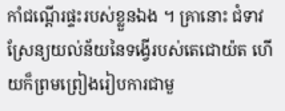កាំជណ្តើរផ្ទះរបស់ខ្លួនឯង ។ គ្រានោះ ជំទាវស្រែន្យយល់ន័យនៃទង្វើរបស់តេជោយ៉ត ហើយក៏ព្រមព្រៀងរៀបការជាមួ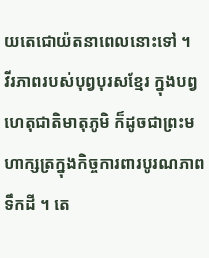យតេជោយ៉តនាពេលនោះទៅ ។
វីរភាពរបស់បុព្វបុរសខ្មែរ ក្នុងបព្វហេតុជាតិមាតុភូមិ ក៏ដូចជាព្រះមហាក្សត្រក្នុងកិច្ចការពារបូរណភាពទឹកដី ។ តេ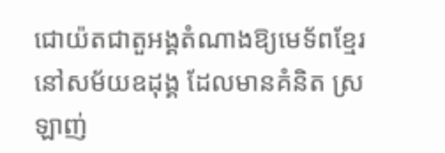ជោយ៉តជាតួអង្គតំណាងឱ្យមេទ័ពខ្មែរនៅសម័យឧដុង្គ ដែលមានគំនិត ស្រឡាញ់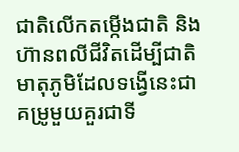ជាតិលើកតម្កើងជាតិ និងហ៊ានពលីជីវិតដើម្បីជាតិមាតុភូមិដែលទង្វើនេះជាគម្រូមួយគួរជាទី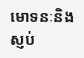មោទនៈនិងស្ញប់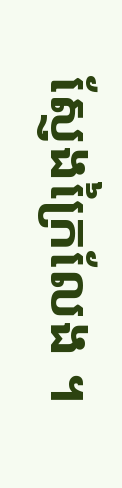ស្ញែងក្រៃលែង ។